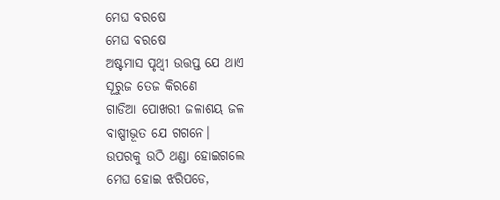ମେଘ ବରଷେ
ମେଘ ବରଷେ
ଅଷ୍ଟମାସ ପୃଥ୍ଵୀ ଉତ୍ତପ୍ତ ଯେ ଥାଏ
ସୂରୁଜ ତେଜ କିରଣେ
ଗାଡିଆ ପୋଖରୀ ଜଳାଶୟ ଜଳ
ବାଷ୍ପୀଭୂତ ଯେ ଗଗନେ।
ଉପରକୁ ଉଠି ଥଣ୍ଡା ହୋଇଗଲେ
ମେଘ ହୋଇ ଝରିପଡେ,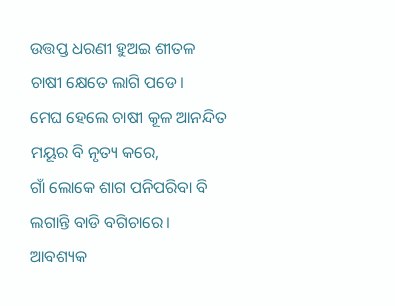ଉତ୍ତପ୍ତ ଧରଣୀ ହୁଅଇ ଶୀତଳ
ଚାଷୀ କ୍ଷେତେ ଲାଗି ପଡେ।
ମେଘ ହେଲେ ଚାଷୀ କୂଳ ଆନନ୍ଦିତ
ମୟୂର ବି ନୃତ୍ୟ କରେ,
ଗାଁ ଲୋକେ ଶାଗ ପନିପରିବା ବି
ଲଗାନ୍ତି ବାଡି ବଗିଚାରେ।
ଆବଶ୍ୟକ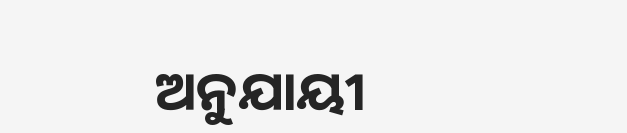ଅନୁଯାୟୀ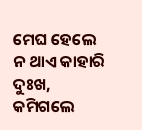ମେଘ ହେଲେ
ନ ଥାଏ କାହାରି ଦୁଃଖ,
କମିଗଲେ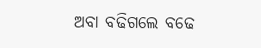ଅବା ବଢିଗଲେ ବଢେ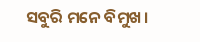ସବୁରି ମନେ ବିମୁଖ।